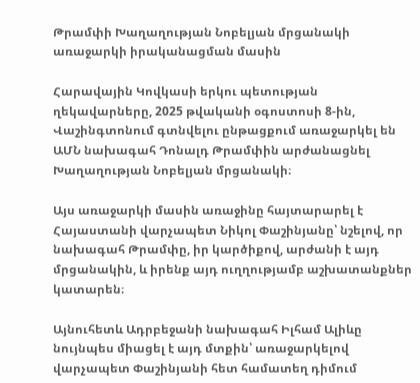Թրամփի Խաղաղության Նոբելյան մրցանակի առաջարկի իրականացման մասին

Հարավային Կովկասի երկու պետության ղեկավարները, 2025 թվականի օգոստոսի 8-ին, Վաշինգտոնում գտնվելու ընթացքում առաջարկել են ԱՄՆ նախագահ Դոնալդ Թրամփին արժանացնել Խաղաղության Նոբելյան մրցանակի։

Այս առաջարկի մասին առաջինը հայտարարել է Հայաստանի վարչապետ Նիկոլ Փաշինյանը՝ նշելով, որ նախագահ Թրամփը, իր կարծիքով, արժանի է այդ մրցանակին, և իրենք այդ ուղղությամբ աշխատանքներ կատարեն։

Այնուհետև Ադրբեջանի նախագահ Իլհամ Ալիևը նույնպես միացել է այդ մտքին՝ առաջարկելով վարչապետ Փաշինյանի հետ համատեղ դիմում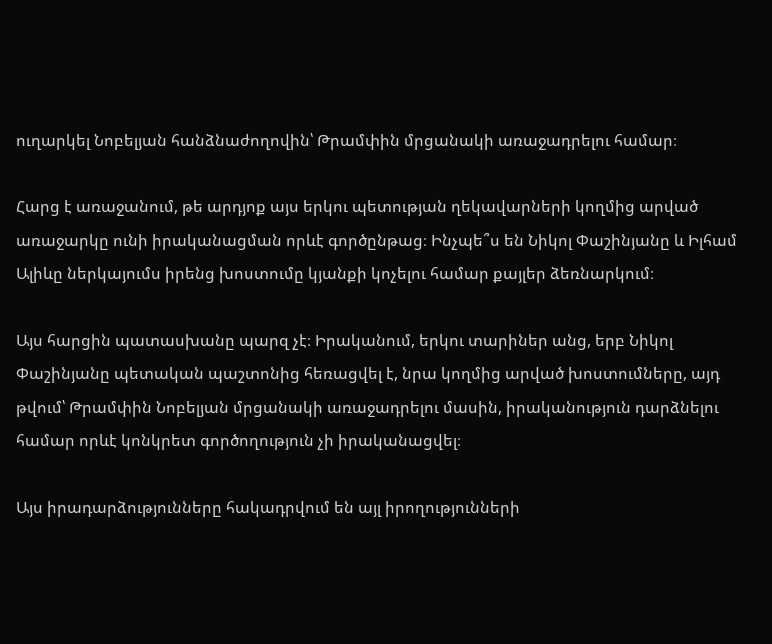ուղարկել Նոբելյան հանձնաժողովին՝ Թրամփին մրցանակի առաջադրելու համար։

Հարց է առաջանում, թե արդյոք այս երկու պետության ղեկավարների կողմից արված առաջարկը ունի իրականացման որևէ գործընթաց։ Ինչպե՞ս են Նիկոլ Փաշինյանը և Իլհամ Ալիևը ներկայումս իրենց խոստումը կյանքի կոչելու համար քայլեր ձեռնարկում։

Այս հարցին պատասխանը պարզ չէ։ Իրականում, երկու տարիներ անց, երբ Նիկոլ Փաշինյանը պետական պաշտոնից հեռացվել է, նրա կողմից արված խոստումները, այդ թվում՝ Թրամփին Նոբելյան մրցանակի առաջադրելու մասին, իրականություն դարձնելու համար որևէ կոնկրետ գործողություն չի իրականացվել։

Այս իրադարձությունները հակադրվում են այլ իրողությունների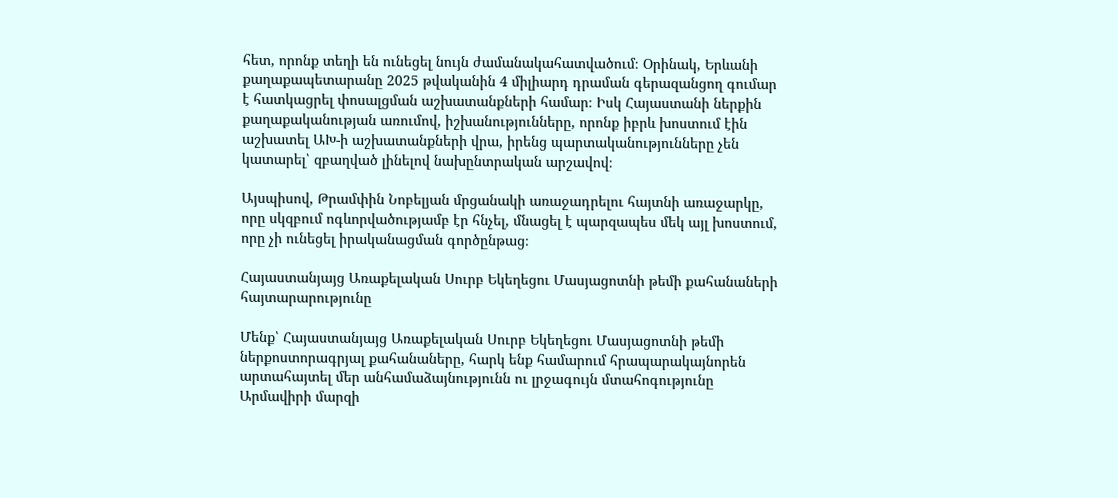հետ, որոնք տեղի են ունեցել նույն ժամանակահատվածում։ Օրինակ, Երևանի քաղաքապետարանը 2025 թվականին 4 միլիարդ դրաման գերազանցող գումար է հատկացրել փոսալցման աշխատանքների համար։ Իսկ Հայաստանի ներքին քաղաքականության առումով, իշխանությունները, որոնք իբրև խոստում էին աշխատել ԱԽ-ի աշխատանքների վրա, իրենց պարտականությունները չեն կատարել՝ զբաղված լինելով նախընտրական արշավով։

Այսպիսով, Թրամփին Նոբելյան մրցանակի առաջադրելու հայտնի առաջարկը, որը սկզբում ոգևորվածությամբ էր հնչել, մնացել է պարզապես մեկ այլ խոստում, որը չի ունեցել իրականացման գործընթաց։

Հայաստանյայց Առաքելական Սուրբ Եկեղեցու Մասյացոտնի թեմի քահանաների հայտարարությունը

Մենք՝ Հայաստանյայց Առաքելական Սուրբ Եկեղեցու Մասյացոտնի թեմի ներքոստորագրյալ քահանաները, հարկ ենք համարում հրապարակայնորեն արտահայտել մեր անհամաձայնությունն ու լրջագույն մտահոգությունը Արմավիրի մարզի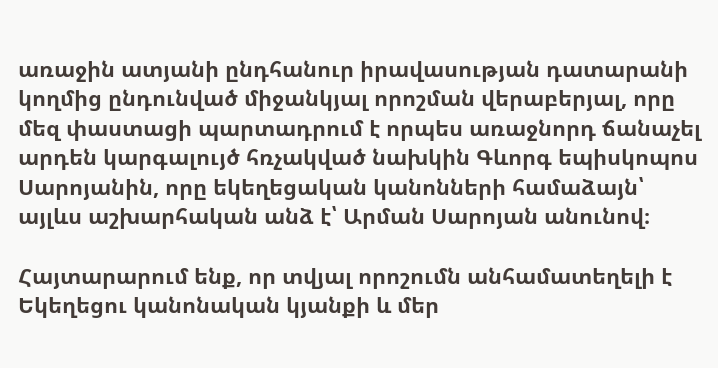առաջին ատյանի ընդհանուր իրավասության դատարանի կողմից ընդունված միջանկյալ որոշման վերաբերյալ, որը մեզ փաստացի պարտադրում է որպես առաջնորդ ճանաչել արդեն կարգալույծ հռչակված նախկին Գևորգ եպիսկոպոս Սարոյանին, որը եկեղեցական կանոնների համաձայն՝ այլևս աշխարհական անձ է՝ Արման Սարոյան անունով։

Հայտարարում ենք, որ տվյալ որոշումն անհամատեղելի է Եկեղեցու կանոնական կյանքի և մեր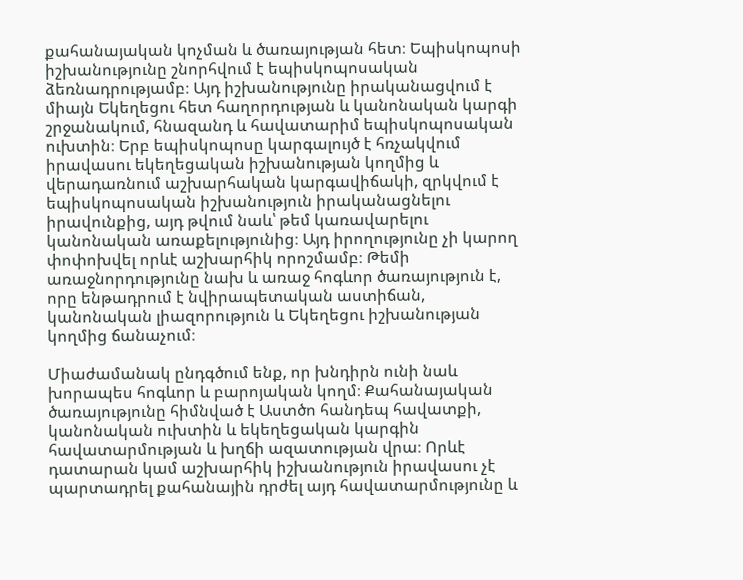քահանայական կոչման և ծառայության հետ։ Եպիսկոպոսի իշխանությունը շնորհվում է եպիսկոպոսական ձեռնադրությամբ։ Այդ իշխանությունը իրականացվում է միայն Եկեղեցու հետ հաղորդության և կանոնական կարգի շրջանակում, հնազանդ և հավատարիմ եպիսկոպոսական ուխտին։ Երբ եպիսկոպոսը կարգալույծ է հռչակվում իրավասու եկեղեցական իշխանության կողմից և վերադառնում աշխարհական կարգավիճակի, զրկվում է եպիսկոպոսական իշխանություն իրականացնելու իրավունքից, այդ թվում նաև՝ թեմ կառավարելու կանոնական առաքելությունից։ Այդ իրողությունը չի կարող փոփոխվել որևէ աշխարհիկ որոշմամբ։ Թեմի առաջնորդությունը նախ և առաջ հոգևոր ծառայություն է, որը ենթադրում է նվիրապետական աստիճան, կանոնական լիազորություն և Եկեղեցու իշխանության կողմից ճանաչում։

Միաժամանակ ընդգծում ենք, որ խնդիրն ունի նաև խորապես հոգևոր և բարոյական կողմ։ Քահանայական ծառայությունը հիմնված է Աստծո հանդեպ հավատքի, կանոնական ուխտին և եկեղեցական կարգին հավատարմության և խղճի ազատության վրա։ Որևէ դատարան կամ աշխարհիկ իշխանություն իրավասու չէ պարտադրել քահանային դրժել այդ հավատարմությունը և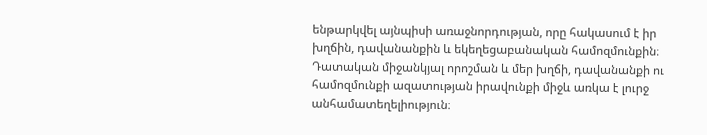ենթարկվել այնպիսի առաջնորդության, որը հակասում է իր խղճին, դավանանքին և եկեղեցաբանական համոզմունքին։ Դատական միջանկյալ որոշման և մեր խղճի, դավանանքի ու համոզմունքի ազատության իրավունքի միջև առկա է լուրջ անհամատեղելիություն։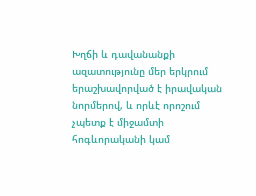Խղճի և դավանանքի ազատությունը մեր երկրում երաշխավորված է իրավական նորմերով, և որևէ որոշում չպետք է միջամտի հոգևորականի կամ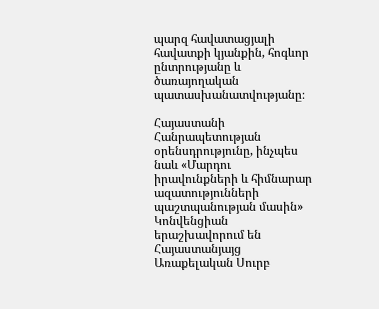պարզ հավատացյալի հավատքի կյանքին, հոգևոր ընտրությանը և ծառայողական պատասխանատվությանը։

Հայաստանի Հանրապետության օրենսդրությունը, ինչպես նաև «Մարդու իրավունքների և հիմնարար ազատությունների պաշտպանության մասին» Կոնվենցիան երաշխավորում են Հայաստանյայց Առաքելական Սուրբ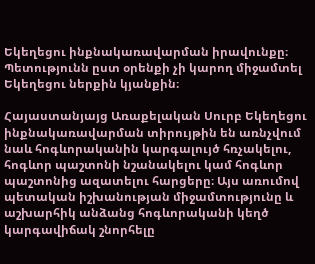Եկեղեցու ինքնակառավարման իրավունքը։ Պետությունն ըստ օրենքի չի կարող միջամտել Եկեղեցու ներքին կյանքին։

Հայաստանյայց Առաքելական Սուրբ Եկեղեցու ինքնակառավարման տիրույթին են առնչվում նաև հոգևորականին կարգալույծ հռչակելու, հոգևոր պաշտոնի նշանակելու կամ հոգևոր պաշտոնից ազատելու հարցերը։ Այս առումով պետական իշխանության միջամտությունը և աշխարհիկ անձանց հոգևորականի կեղծ կարգավիճակ շնորհելը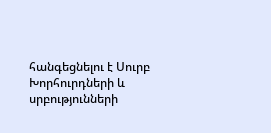հանգեցնելու է Սուրբ Խորհուրդների և սրբությունների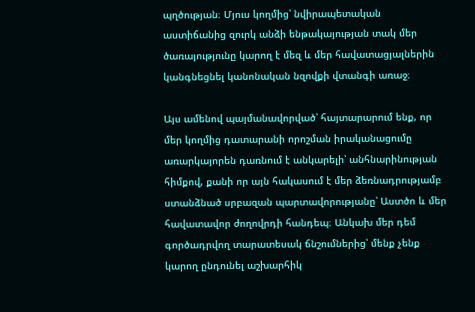պղծության։ Մյուս կողմից՝ նվիրապետական աստիճանից զուրկ անձի ենթակայության տակ մեր ծառայությունը կարող է մեզ և մեր հավատացյալներին կանգնեցնել կանոնական նզովքի վտանգի առաջ։

Այս ամենով պայմանավորված՝ հայտարարում ենք, որ մեր կողմից դատարանի որոշման իրականացումը առարկայորեն դառնում է անկարելի՝ անհնարինության հիմքով, քանի որ այն հակասում է մեր ձեռնադրությամբ ստանձնած սրբազան պարտավորությանը՝ Աստծո և մեր հավատավոր ժողովրդի հանդեպ։ Անկախ մեր դեմ գործադրվող տարատեսակ ճնշումներից՝ մենք չենք կարող ընդունել աշխարհիկ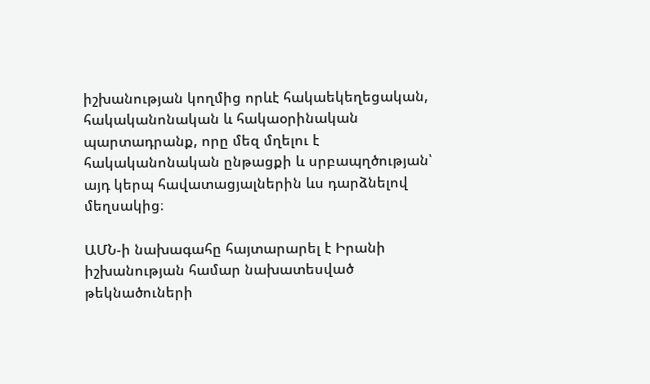իշխանության կողմից որևէ հակաեկեղեցական, հակականոնական և հակաօրինական պարտադրանք, որը մեզ մղելու է հակականոնական ընթացքի և սրբապղծության՝ այդ կերպ հավատացյալներին ևս դարձնելով մեղսակից։

ԱՄՆ-ի նախագահը հայտարարել է Իրանի իշխանության համար նախատեսված թեկնածուների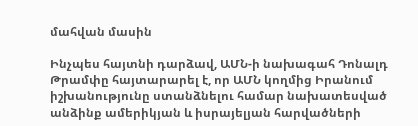մահվան մասին

Ինչպես հայտնի դարձավ, ԱՄՆ-ի նախագահ Դոնալդ Թրամփը հայտարարել է, որ ԱՄՆ կողմից Իրանում իշխանությունը ստանձնելու համար նախատեսված անձինք ամերիկյան և իսրայելյան հարվածների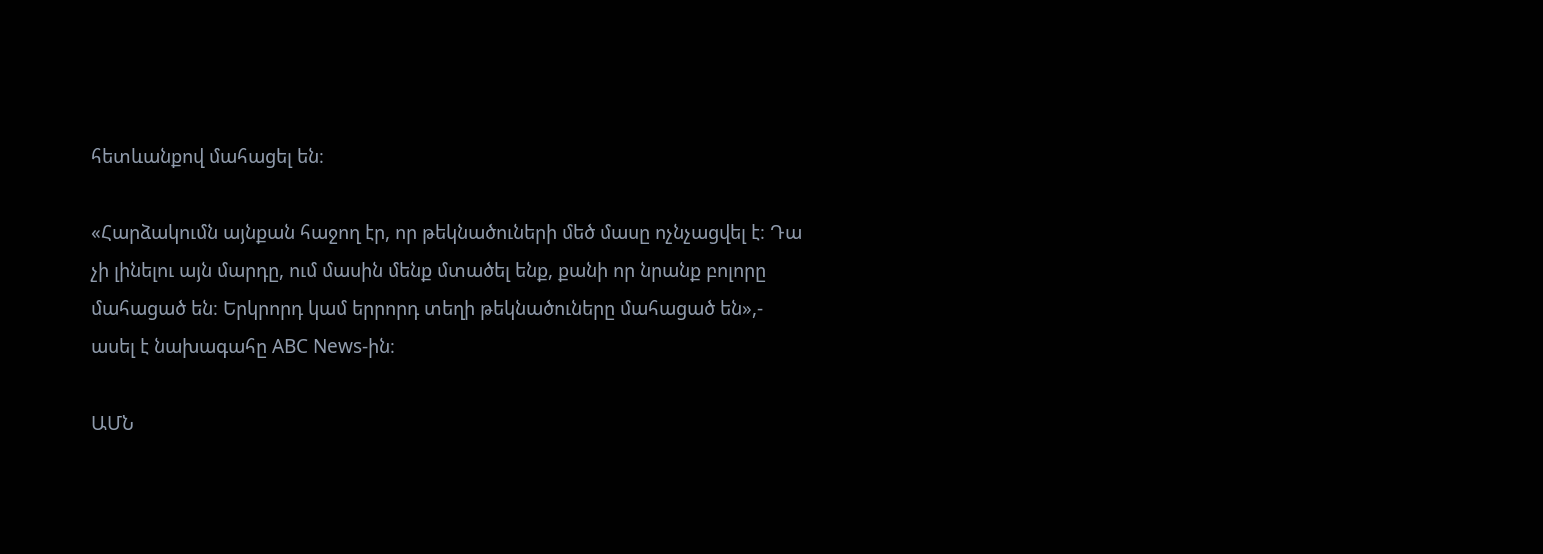հետևանքով մահացել են։

«Հարձակումն այնքան հաջող էր, որ թեկնածուների մեծ մասը ոչնչացվել է։ Դա չի լինելու այն մարդը, ում մասին մենք մտածել ենք, քանի որ նրանք բոլորը մահացած են։ Երկրորդ կամ երրորդ տեղի թեկնածուները մահացած են»,- ասել է նախագահը ABC News-ին։

ԱՄՆ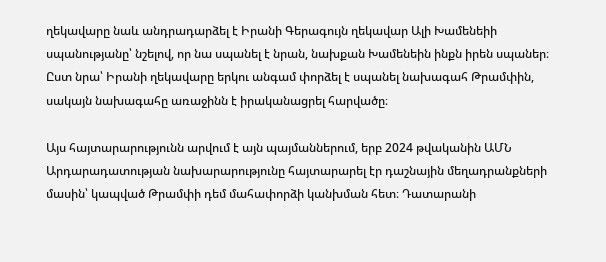ղեկավարը նաև անդրադարձել է Իրանի Գերագույն ղեկավար Ալի Խամենեիի սպանությանը՝ նշելով, որ նա սպանել է նրան, նախքան Խամենեին ինքն իրեն սպաներ։ Ըստ նրա՝ Իրանի ղեկավարը երկու անգամ փորձել է սպանել նախագահ Թրամփին, սակայն նախագահը առաջինն է իրականացրել հարվածը։

Այս հայտարարությունն արվում է այն պայմաններում, երբ 2024 թվականին ԱՄՆ Արդարադատության նախարարությունը հայտարարել էր դաշնային մեղադրանքների մասին՝ կապված Թրամփի դեմ մահափորձի կանխման հետ։ Դատարանի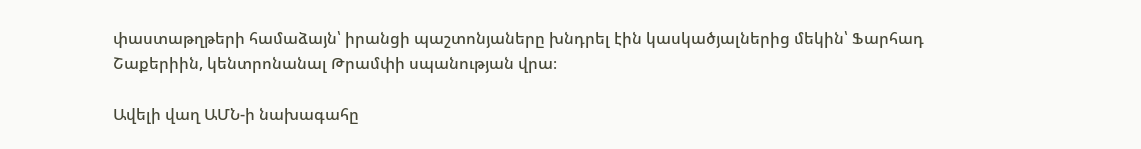փաստաթղթերի համաձայն՝ իրանցի պաշտոնյաները խնդրել էին կասկածյալներից մեկին՝ Ֆարհադ Շաքերիին, կենտրոնանալ Թրամփի սպանության վրա։

Ավելի վաղ ԱՄՆ-ի նախագահը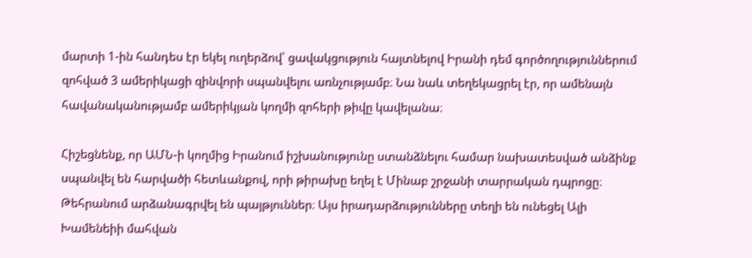մարտի 1-ին հանդես էր եկել ուղերձով՝ ցավակցություն հայտնելով Իրանի դեմ գործողություններում զոհված 3 ամերիկացի զինվորի սպանվելու առնչությամբ։ Նա նաև տեղեկացրել էր, որ ամենայն հավանականությամբ ամերիկյան կողմի զոհերի թիվը կավելանա։

Հիշեցնենք, որ ԱՄՆ-ի կողմից Իրանում իշխանությունը ստանձնելու համար նախատեսված անձինք սպանվել են հարվածի հետևանքով, որի թիրախը եղել է Մինաբ շրջանի տարրական դպրոցը։ Թեհրանում արձանագրվել են պայթյուններ։ Այս իրադարձությունները տեղի են ունեցել Ալի Խամենեիի մահվան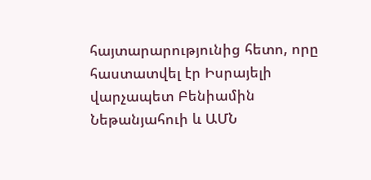հայտարարությունից հետո, որը հաստատվել էր Իսրայելի վարչապետ Բենիամին Նեթանյահուի և ԱՄՆ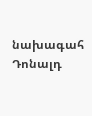նախագահ Դոնալդ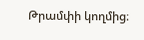Թրամփի կողմից։